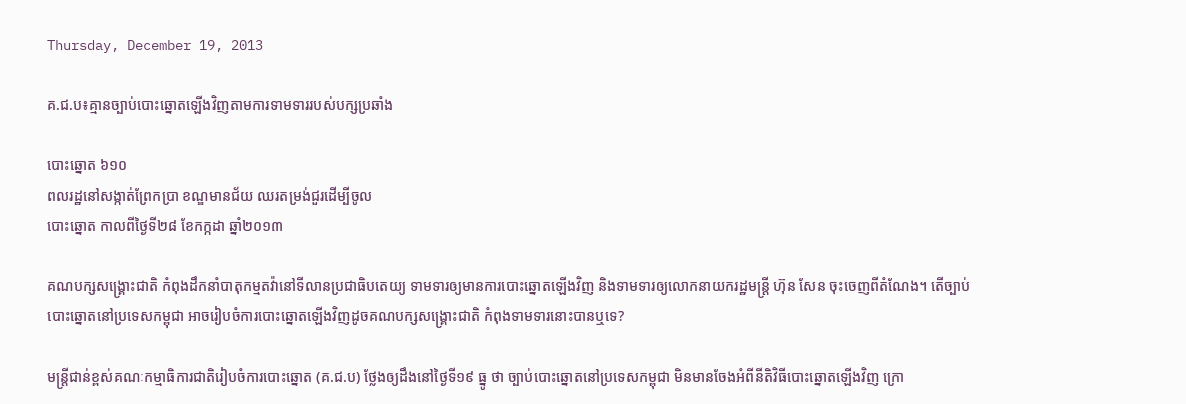Thursday, December 19, 2013

គ.ជ.ប៖គ្មានច្បាប់បោះឆ្នោតឡើងវិញតាមការទាមទាររបស់បក្សប្រឆាំង

បោះឆ្នោត ៦១០
ពលរដ្ឋនៅសង្កាត់ព្រែកប្រា ខណ្ឌមានជ័យ ឈរតម្រង់ជួរដើម្បីចូល
បោះឆ្នោត កាលពីថ្ងៃទី២៨ ខែកក្កដា ឆ្នាំ២០១៣

គណបក្សសង្គ្រោះជាតិ កំពុងដឹកនាំបាតុកម្មតវ៉ានៅទីលានប្រជាធិបតេយ្យ ទាមទារឲ្យមានការបោះឆ្នោតឡើងវិញ និងទាមទារឲ្យលោកនាយករដ្ឋមន្ត្រី ហ៊ុន សែន ចុះចេញពីតំណែង។ តើច្បាប់បោះឆ្នោតនៅប្រទេសកម្ពុជា អាចរៀបចំការបោះឆ្នោតឡើងវិញដូចគណបក្សសង្គ្រោះជាតិ កំពុងទាមទារនោះបានឬទេ?

មន្ត្រីជាន់ខ្ពស់គណៈកម្មាធិការជាតិរៀបចំការបោះឆ្នោត (គ.ជ.ប) ថ្លែងឲ្យដឹងនៅថ្ងៃទី១៩ ធ្នូ ថា ច្បាប់បោះឆ្នោតនៅប្រទេសកម្ពុជា មិនមានចែងអំពីនីតិវិធីបោះឆ្នោតឡើងវិញ ក្រោ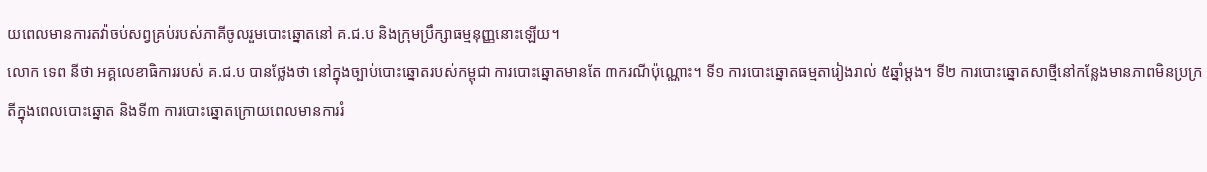យពេលមានការតវ៉ាចប់សព្វគ្រប់របស់ភាគីចូលរួមបោះឆ្នោតនៅ គ.ជ.ប និងក្រុមប្រឹក្សាធម្មនុញ្ញនោះឡើយ។
លោក ទេព នីថា អគ្គលេខាធិការរបស់ គ.ជ.ប បានថ្លែងថា នៅក្នុងច្បាប់បោះឆ្នោតរបស់កម្ពុជា ការបោះឆ្នោតមានតែ ៣ករណីប៉ុណ្ណោះ។ ទី១ ការបោះឆ្នោតធម្មតារៀងរាល់ ៥ឆ្នាំម្តង។ ទី២ ការបោះឆ្នោតសាថ្មីនៅកន្លែងមានភាពមិនប្រក្រតីក្នុងពេលបោះឆ្នោត និងទី៣ ការបោះឆ្នោតក្រោយពេលមានការរំ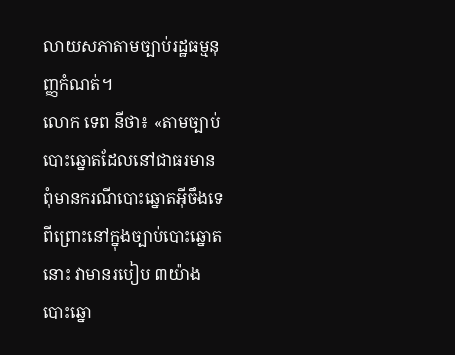លាយសភាតាមច្បាប់រដ្ឋធម្មនុញ្ញកំណត់។
លោក ទេព នីថា៖ «តាមច្បាប់បោះឆ្នោតដែលនៅជាធរមាន ពុំមានករណីបោះឆ្នោតអ៊ីចឹងទេ ពីព្រោះនៅក្នុងច្បាប់បោះឆ្នោតនោះ វាមានរបៀប ៣យ៉ាង បោះឆ្នោ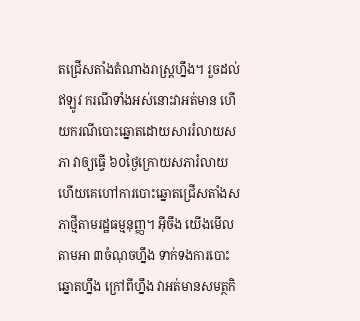តជ្រើសតាំងតំណាងរាស្ត្រហ្នឹង។ រួចដល់ឥឡូវ ករណីទាំងអស់នោះវាអត់មាន ហើយករណីបោះឆ្នោតដោយសាររំលាយសភា វាឲ្យធ្វើ ៦០ថ្ងៃក្រោយសភារំលាយ ហើយគេហៅការបោះឆ្នោតជ្រើសតាំងសភាថ្មីតាមរដ្ឋធម្មនុញ្ញ។ អ៊ីចឹង យើងមើលតាមអា ៣ចំណុចហ្នឹង ទាក់ទងការបោះឆ្នោតហ្នឹង ក្រៅពីហ្នឹង វាអត់មានសមត្ថកិ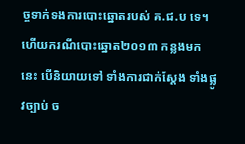ច្ចទាក់ទងការបោះឆ្នោតរបស់ គ.ជ.ប ទេ។ ហើយករណីបោះឆ្នោត២០១៣ កន្លងមកនេះ បើនិយាយទៅ ទាំងការជាក់ស្តែង ទាំងផ្លូវច្បាប់ ច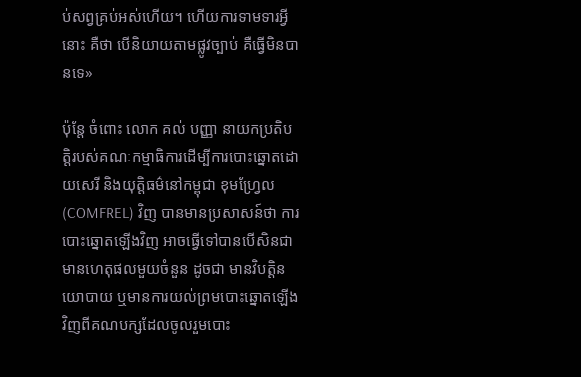ប់សព្វគ្រប់អស់ហើយ។ ហើយការទាមទារអ្វីនោះ គឺថា បើនិយាយតាមផ្លូវច្បាប់ គឺធ្វើមិនបានទេ»

ប៉ុន្តែ ចំពោះ លោក គល់ បញ្ញា នាយកប្រតិបត្តិរបស់គណៈកម្មាធិការដើម្បីការបោះឆ្នោតដោយសេរី និងយុត្តិធម៌នៅកម្ពុជា ខុមហ្វ្រែល (COMFREL) វិញ បានមានប្រសាសន៍ថា ការបោះឆ្នោតឡើងវិញ អាចធ្វើទៅបានបើសិនជាមានហេតុផលមួយចំនួន ដូចជា មានវិបត្តិនយោបាយ ឬមានការយល់ព្រមបោះឆ្នោតឡើងវិញពីគណបក្សដែលចូលរួមបោះ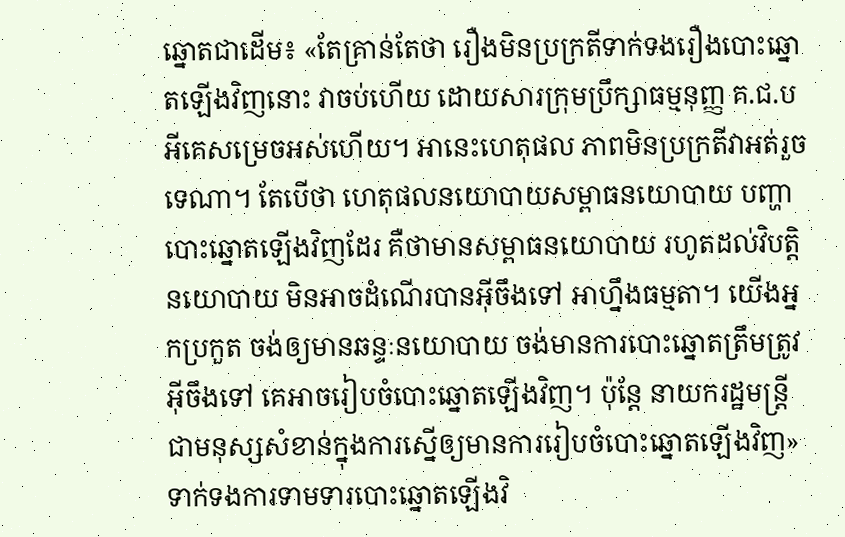ឆ្នោតជាដើម៖ «តែគ្រាន់តែថា រឿងមិនប្រក្រតីទាក់ទងរឿងបោះឆ្នោតឡើងវិញនោះ វាចប់ហើយ ដោយសារក្រុមប្រឹក្សាធម្មនុញ្ញ គ.ជ.ប អីគេសម្រេចអស់ហើយ។ អានេះហេតុផល ភាពមិនប្រក្រតីវាអត់រួចទេណា។ តែបើថា ហេតុផលនយោបាយសម្ពាធនយោបាយ បញ្ហាបោះឆ្នោតឡើងវិញដែរ គឺថាមានសម្ពាធនយោបាយ រហូតដល់វិបត្តិនយោបាយ មិនអាចដំណើរបានអ៊ីចឹងទៅ អាហ្នឹងធម្មតា។ យើងអ្នកប្រកួត ចង់ឲ្យមានឆន្ទៈនយោបាយ ចង់មានការបោះឆ្នោតត្រឹមត្រូវអ៊ីចឹងទៅ គេអាចរៀបចំបោះឆ្នោតឡើងវិញ។ ប៉ុន្តែ នាយករដ្ឋមន្ត្រីជាមនុស្សសំខាន់ក្នុងការស្នើឲ្យមានការរៀបចំបោះឆ្នោតឡើងវិញ»
ទាក់ទងការទាមទារបោះឆ្នោតឡើងវិ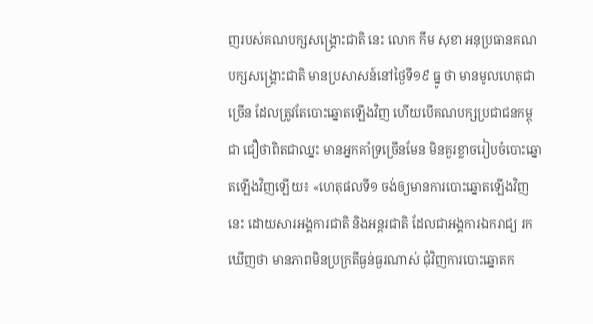ញរបស់គណបក្សសង្គ្រោះជាតិ នេះ លោក កឹម សុខា អនុប្រធានគណបក្សសង្គ្រោះជាតិ មានប្រសាសន៍នៅថ្ងៃទី១៩ ធ្នូ ថា មានមូលហេតុជាច្រើន ដែលត្រូវតែបោះឆ្នោតឡើងវិញ ហើយបើគណបក្សប្រជាជនកម្ពុជា ជឿថាពិតជាឈ្នះ មានអ្នកគាំទ្រច្រើនមែន មិនគួរខ្លាចរៀបចំបោះឆ្នោតឡើងវិញឡើយ៖ «ហេតុផលទី១ ចង់ឲ្យមានការបោះឆ្នោតឡើងវិញនេះ ដោយសារអង្គការជាតិ និងអន្តរជាតិ ដែលជាអង្គការឯករាជ្យ រកឃើញថា មានភាពមិនប្រក្រតីធ្ងន់ធ្ងរណាស់ ជុំវិញការបោះឆ្នោតក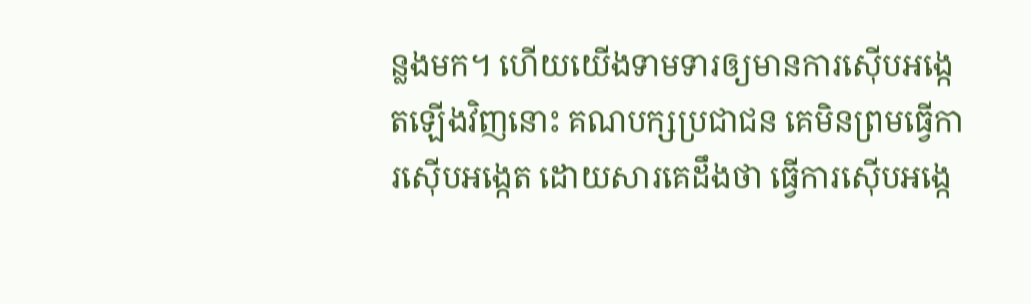ន្លងមក។ ហើយយើងទាមទារឲ្យមានការស៊ើបអង្កេតឡើងវិញនោះ គណបក្សប្រជាជន គេមិនព្រមធ្វើការស៊ើបអង្កេត ដោយសារគេដឹងថា ធ្វើការស៊ើបអង្កេ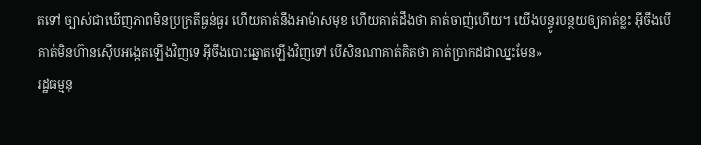តទៅ ច្បាស់ជាឃើញភាពមិនប្រក្រតីធ្ងន់ធ្ងរ ហើយគាត់នឹងអាម៉ាសមុខ ហើយគាត់ដឹងថា គាត់ចាញ់ហើយ។ យើងបន្ធូរបន្ថយឲ្យគាត់ខ្លះ អ៊ីចឹងបើគាត់មិនហ៊ានស៊ើបអង្កេតឡើងវិញទេ អ៊ីចឹងបោះឆ្នោតឡើងវិញទៅ បើសិនណាគាត់គិតថា គាត់ប្រាកដជាឈ្នះមែន»
រដ្ឋធម្មនុ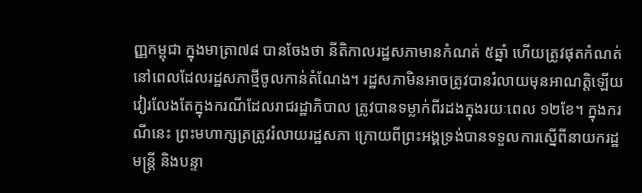ញ្ញកម្ពុជា ក្នុងមាត្រា៧៨ បានចែងថា នីតិកាលរដ្ឋសភាមានកំណត់ ៥ឆ្នាំ ហើយត្រូវផុតកំណត់នៅពេលដែលរដ្ឋសភាថ្មីចូលកាន់តំណែង។ រដ្ឋសភាមិនអាចត្រូវបានរំលាយមុនអាណត្តិឡើយ វៀរលែងតែក្នុងករណីដែលរាជរដ្ឋាភិបាល ត្រូវបានទម្លាក់ពីរដងក្នុងរយៈពេល ១២ខែ។ ក្នុងករណីនេះ ព្រះមហាក្សត្រត្រូវរំលាយរដ្ឋសភា ក្រោយពីព្រះអង្គទ្រង់បានទទួលការស្នើពីនាយករដ្ឋមន្ត្រី និងបន្ទា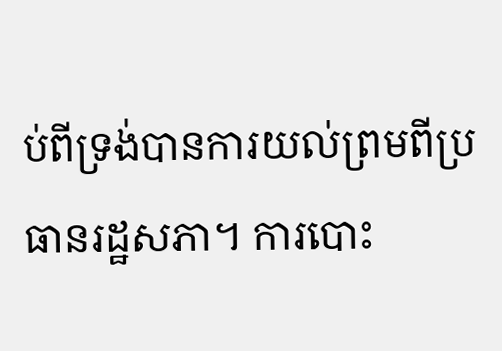ប់ពីទ្រង់បានការយល់ព្រមពីប្រធានរដ្ឋសភា។ ការបោះ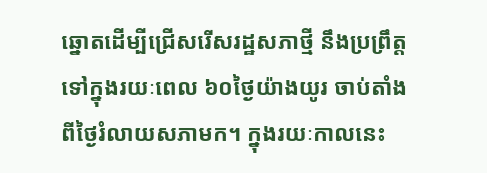ឆ្នោតដើម្បីជ្រើសរើសរដ្ឋសភាថ្មី នឹងប្រព្រឹត្តទៅក្នុងរយៈពេល ៦០ថ្ងៃយ៉ាងយូរ ចាប់តាំងពីថ្ងៃរំលាយសភាមក។ ក្នុងរយៈកាលនេះ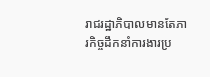រាជរដ្ឋាភិបាលមានតែភារកិច្ចដឹកនាំការងារប្រ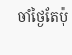ចាំថ្ងៃតែប៉ុ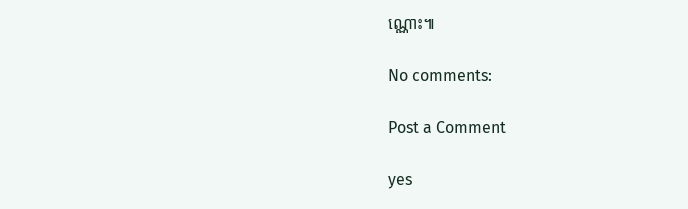ណ្ណោះ៕

No comments:

Post a Comment

yes